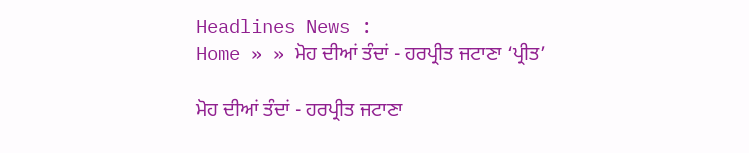Headlines News :
Home » » ਮੋਹ ਦੀਆਂ ਤੰਦਾਂ - ਹਰਪ੍ਰੀਤ ਜਟਾਣਾ ‘ਪ੍ਰੀਤ’

ਮੋਹ ਦੀਆਂ ਤੰਦਾਂ - ਹਰਪ੍ਰੀਤ ਜਟਾਣਾ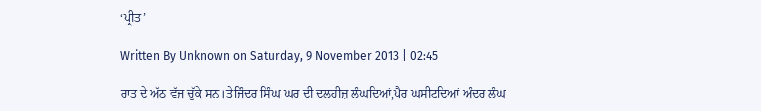‘ਪ੍ਰੀਤ’

Written By Unknown on Saturday, 9 November 2013 | 02:45

ਰਾਤ ਦੇ ਅੱਠ ਵੱਜ ਚੁੱਕੇ ਸਨ।ਤੇਜਿੰਦਰ ਸਿੰਘ ਘਰ ਦੀ ਦਲਹੀਜ਼ ਲੰਘਦਿਆਂ,ਪੈਰ ਘਸੀਟਦਿਆਂ ਅੰਦਰ ਲੰਘ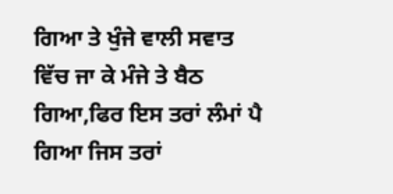ਗਿਆ ਤੇ ਖੁੰਜੇ ਵਾਲੀ ਸਵਾਤ ਵਿੱਚ ਜਾ ਕੇ ਮੰਜੇ ਤੇ ਬੈਠ ਗਿਆ,ਫਿਰ ਇਸ ਤਰਾਂ ਲੰਮਾਂ ਪੈ ਗਿਆ ਜਿਸ ਤਰਾਂ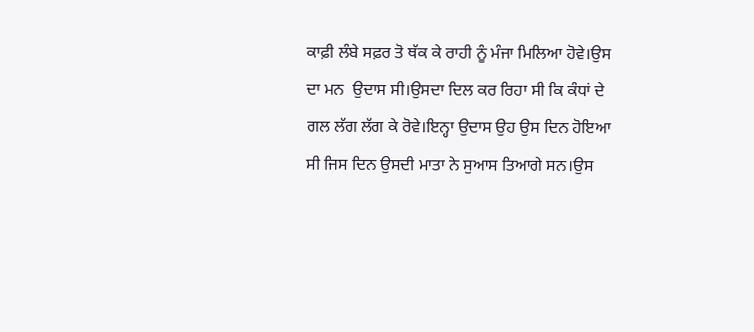ਕਾਫ਼ੀ ਲੰਬੇ ਸਫ਼ਰ ਤੋ ਥੱਕ ਕੇ ਰਾਹੀ ਨੂੰ ਮੰਜਾ ਮਿਲਿਆ ਹੋਵੇ।ਉਸ ਦਾ ਮਨ  ਉਦਾਸ ਸੀ।ਉਸਦਾ ਦਿਲ ਕਰ ਰਿਹਾ ਸੀ ਕਿ ਕੰਧਾਂ ਦੇ ਗਲ ਲੱਗ ਲੱਗ ਕੇ ਰੋਵੇ।ਇਨ੍ਹਾ ਉਦਾਸ ਉਹ ਉਸ ਦਿਨ ਹੋਇਆ ਸੀ ਜਿਸ ਦਿਨ ਉਸਦੀ ਮਾਤਾ ਨੇ ਸੁਆਸ ਤਿਆਗੇ ਸਨ।ਉਸ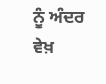ਨੂੰ ਅੰਦਰ ਵੇਖ਼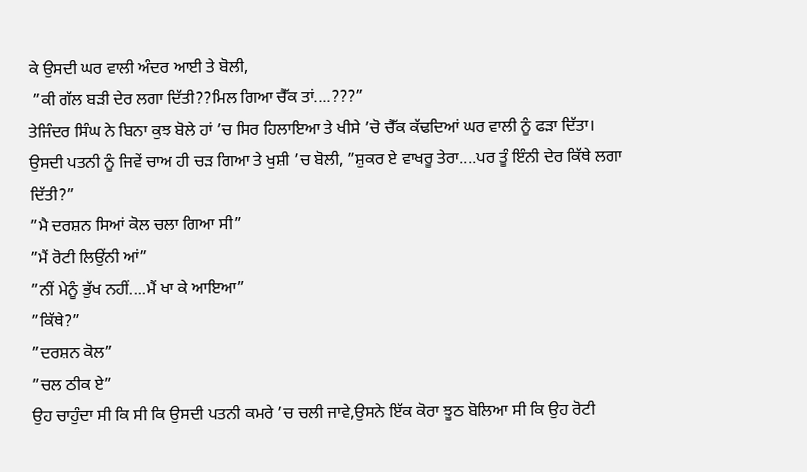ਕੇ ਉਸਦੀ ਘਰ ਵਾਲੀ ਅੰਦਰ ਆਈ ਤੇ ਬੋਲੀ,
 ”ਕੀ ਗੱਲ ਬੜੀ ਦੇਰ ਲਗਾ ਦਿੱਤੀ??ਮਿਲ ਗਿਆ ਚੈੱਕ ਤਾਂ....???”
ਤੇਜਿੰਦਰ ਸਿੰਘ ਨੇ ਬਿਨਾ ਕੁਝ ਬੋਲੇ ਹਾਂ ’ਚ ਸਿਰ ਹਿਲਾਇਆ ਤੇ ਖੀਸੇ ’ਚੋ ਚੈੱਕ ਕੱਢਦਿਆਂ ਘਰ ਵਾਲੀ ਨੂੰ ਫੜਾ ਦਿੱਤਾ।
ਉਸਦੀ ਪਤਨੀ ਨੂੰ ਜਿਵੇਂ ਚਾਅ ਹੀ ਚੜ ਗਿਆ ਤੇ ਖੁਸ਼ੀ ’ਚ ਬੋਲੀ, ”ਸ਼ੁਕਰ ਏ ਵਾਖਰੂ ਤੇਰਾ....ਪਰ ਤੂੰ ਇੰਨੀ ਦੇਰ ਕਿੱਥੇ ਲਗਾ ਦਿੱਤੀ?”
”ਮੈ ਦਰਸ਼ਨ ਸਿਆਂ ਕੋਲ ਚਲਾ ਗਿਆ ਸੀ”
”ਮੈਂ ਰੋਟੀ ਲਿਉਂਨੀ ਆਂ”
”ਨੀਂ ਮੇਨੂੰ ਭੁੱਖ ਨਹੀਂ....ਮੈਂ ਖਾ ਕੇ ਆਇਆ”
”ਕਿੱਥੇ?”
”ਦਰਸ਼ਨ ਕੋਲ”
”ਚਲ ਠੀਕ ਏ”
ਉਹ ਚਾਹੁੰਦਾ ਸੀ ਕਿ ਸੀ ਕਿ ਉਸਦੀ ਪਤਨੀ ਕਮਰੇ ’ਚ ਚਲੀ ਜਾਵੇ,ਉਸਨੇ ਇੱਕ ਕੋਰਾ ਝੂਠ ਬੋਲਿਆ ਸੀ ਕਿ ਉਹ ਰੋਟੀ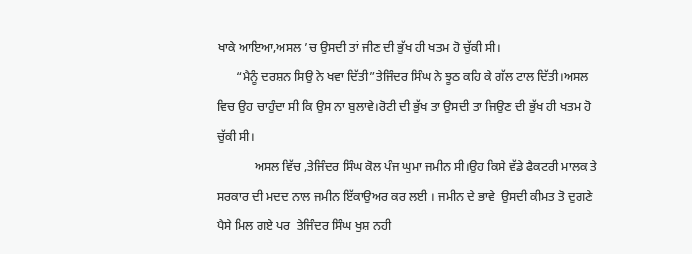ਖਾਕੇ ਆਇਆ,ਅਸਲ ’ਚ ਉਸਦੀ ਤਾਂ ਜੀਣ ਦੀ ਭੁੱਖ ਹੀ ਖਤਮ ਹੋ ਚੁੱਕੀ ਸੀ।
      “ਮੈਨੂੰ ਦਰਸ਼ਨ ਸਿਉ ਨੇ ਖਵਾ ਦਿੱਤੀ”ਤੇਜਿੰਦਰ ਸਿੰਘ ਨੇ ਝੂਠ ਕਹਿ ਕੇ ਗੱਲ ਟਾਲ ਦਿੱਤੀ।ਅਸਲ ਵਿਚ ਉਹ ਚਾਹੁੰਦਾ ਸੀ ਕਿ ਉਸ ਨਾ ਬੁਲਾਵੇ।ਰੋਟੀ ਦੀ ਭੁੱਖ ਤਾ ਉਸਦੀ ਤਾ ਜਿਉਣ ਦੀ ਭੁੱਖ ਹੀ ਖਤਮ ਹੋ ਚੁੱਕੀ ਸੀ।
            ਅਸਲ ਵਿੱਚ ,ਤੇਜਿੰਦਰ ਸਿੰਘ ਕੋਲ ਪੰਜ ਘੁਮਾ ਜਮੀਨ ਸੀ।ਉਹ ਕਿਸੇ ਵੱਡੇ ਫੈਕਟਰੀ ਮਾਲਕ ਤੇ ਸਰਕਾਰ ਦੀ ਮਦਦ ਨਾਲ ਜਮੀਨ ਇੱਕਾਉਅਰ ਕਰ ਲਈ । ਜਮੀਨ ਦੇ ਭਾਵੇ  ਉਸਦੀ ਕੀਮਤ ਤੋ ਦੁਗਣੇ ਪੈਸੇ ਮਿਲ ਗਏ ਪਰ  ਤੇਜਿੰਦਰ ਸਿੰਘ ਖੁਸ਼ ਨਹੀ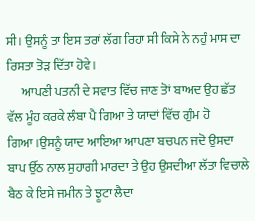ਸੀ। ਉਸਨੂੰ ਤਾ ਇਸ ਤਰਾਂ ਲੱਗ ਰਿਹਾ ਸੀ ਕਿਸੇ ਨੇ ਨਹੁੰ ਮਾਸ ਦਾ ਰਿਸਤਾ ਤੋੜ ਦਿੱਤਾ ਹੋਵੇ।
      ਆਪਣੀ ਪਤਨੀ ਦੇ ਸਵਾਤ ਵਿੱਚ ਜਾਣ ਤੋਾਂ ਬਾਅਦ ਉਹ ਛੱਤ ਵੱਲ ਮੂੰਹ ਕਰਕੇ ਲੰਬਾ ਪੈ ਗਿਆ ਤੇ ਯਾਦਾਂ ਵਿੱਚ ਗੁੰਮ ਹੋ ਗਿਆ।ਉਸਨੂੰ ਯਾਦ ਆਇਆ ਆਪਣਾ ਬਚਪਨ ਜਦੋ ਉਸਦਾ ਬਾਪ ਉੱਠ ਨਾਲ ਸੁਹਾਗੀ ਮਾਰਦਾ ਤੇ ਉਹ ਉਸਦੀਆ ਲੱਤਾ ਵਿਚਾਲੇ ਬੈਠ ਕੇ ਇਸੇ ਜਮੀਨ ਤੇ ਝੂਟਾ ਲੈਦਾ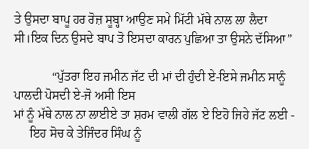ਤੇ ਉਸਦਾ ਬਾਪੂ ਹਰ ਰੋਜ਼ ਸੂਬ੍ਹਾ ਆਉਣ ਸਮੇ ਮਿੱਟੀ ਮੱਥੇ ਨਾਲ ਲਾ ਲੈਦਾ ਸੀ।ਇਕ ਦਿਨ ਉਸਦੇ ਬਾਪ ਤੋ ਇਸਦਾ ਕਾਰਨ ਪੁਛਿਆ ਤਾ ਉਸਨੇ ਦੱਸਿਆ”

            “ਪੁੱਤਰਾ ਇਹ ਜਮੀਨ ਜੱਟ ਦੀ ਮਾਂ ਦੀ ਹੁੰਦੀ ਏ-ਇਸੇ ਜਮੀਨ ਸਾਨੂੰ ਪਾਲਦੀ ਪੋਸਦੀ ਏ-ਜੋ ਅਸੀ ਇਸ
ਮਾਂ ਨੂੰ ਮੱਥੇ ਨਾਲ ਨਾ ਲਾਈਏ ਤਾ ਸ਼ਰਮ ਵਾਲੀ ਗੱਲ ਏ ਇਹੋ ਜਿਹੇ ਜੱਟ ਲਈ -
     ਇਹ ਸੋਚ ਕੇ ਤੇਜਿੰਦਰ ਸਿੰਘ ਨੂੰ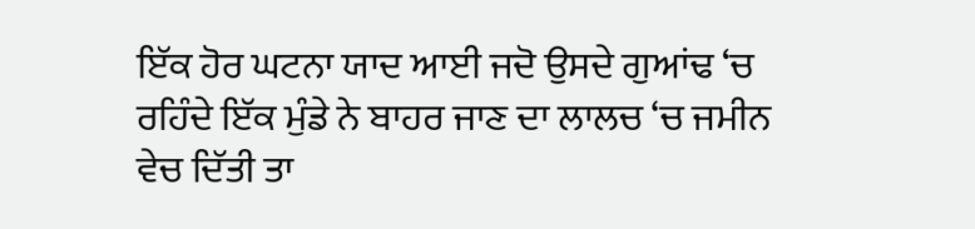ਇੱਕ ਹੋਰ ਘਟਨਾ ਯਾਦ ਆਈ ਜਦੋ ਉਸਦੇ ਗੁਆਂਢ ‘ਚ ਰਹਿੰਦੇ ਇੱਕ ਮੁੰਡੇ ਨੇ ਬਾਹਰ ਜਾਣ ਦਾ ਲਾਲਚ ‘ਚ ਜਮੀਨ ਵੇਚ ਦਿੱਤੀ ਤਾ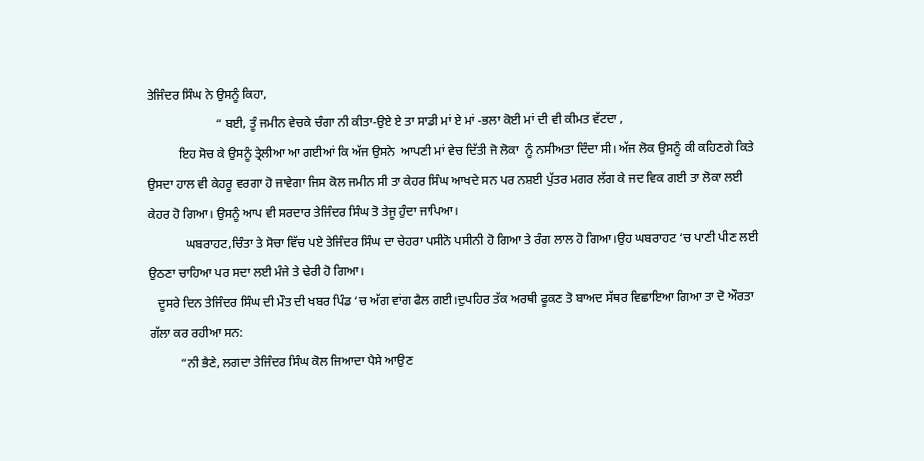ਤੇਜਿੰਦਰ ਸਿੰਘ ਨੇ ਉਸਨੂੰ ਕਿਹਾ,
                      “ ਬਈ, ਤੂੰ ਜਮੀਨ ਵੇਚਕੇ ਚੰਗਾ ਨੀ ਕੀਤਾ-ਉਏ ਏ ਤਾ ਸਾਡੀ ਮਾਂ ਏ ਮਾਂ -ਭਲਾ ਕੋਈ ਮਾਂ ਦੀ ਵੀ ਕੀਮਤ ਵੱਟਦਾ ,
          ਇਹ ਸੋਚ ਕੇ ਉਸਨੂੰ ਤ੍ਰੇਲੀਆ ਆ ਗਈਆਂ ਕਿ ਅੱਜ ਉਸਨੇ  ਆਪਣੀ ਮਾਂ ਵੇਚ ਦਿੱਤੀ ਜੋ ਲੋਕਾ  ਨੂੰ ਨਸੀਅਤਾ ਦਿੰਦਾ ਸੀ। ਅੱਜ ਲੋਕ ਉਸਨੂੰ ਕੀ ਕਹਿਣਗੇ ਕਿਤੇ ਉਸਦਾ ਹਾਲ ਵੀ ਕੇਹਰੂ ਵਰਗਾ ਹੋ ਜਾਵੇਗਾ ਜਿਸ ਕੋਲ ਜਮੀਨ ਸੀ ਤਾ ਕੇਹਰ ਸਿੰਘ ਆਖਦੇ ਸਨ ਪਰ ਨਸ਼ਈ ਪੁੱਤਰ ਮਗਰ ਲੱਗ ਕੇ ਜਦ ਵਿਕ ਗਈ ਤਾ ਲੋਕਾ ਲਈ ਕੇਹਰ ਹੋ ਗਿਆ। ਉਸਨੂੰ ਆਪ ਵੀ ਸਰਦਾਰ ਤੇਜਿੰਦਰ ਸਿੰਘ ਤੋ ਤੇਜੂ ਹੁੰਦਾ ਜਾਪਿਆ।
            ਘਬਰਾਹਟ,ਚਿੰਤਾ ਤੇ ਸੋਚਾ ਵਿੱਚ ਪਏ ਤੇਜਿੰਦਰ ਸਿੰਘ ਦਾ ਚੇਹਰਾ ਪਸੀਨੋ ਪਸੀਨੀ ਹੋ ਗਿਆ ਤੇ ਰੰਗ ਲਾਲ ਹੋ ਗਿਆ।ਉਹ ਘਬਰਾਹਟ ‘ਚ ਪਾਣੀ ਪੀਣ ਲਈ ਉਠਣਾ ਚਾਹਿਆ ਪਰ ਸਦਾ ਲਈ ਮੰਜੇ ਤੇ ਢੇਰੀ ਹੋ ਗਿਆ।
   ਦੂਸਰੇ ਦਿਨ ਤੇਜਿੰਦਰ ਸਿੰਘ ਦੀ ਮੌਤ ਦੀ ਖਬਰ ਪਿੰਡ ‘ਚ ਅੱਗ ਵਾਂਗ ਫੈਲ ਗਈ।ਦੁਪਹਿਰ ਤੱਕ ਅਰਥੀ ਫੂਕਣ ਤੋ ਬਾਅਦ ਸੱਥਰ ਵਿਛਾਇਆ ਗਿਆ ਤਾ ਦੋ ਔਰਤਾ ਗੱਲਾ ਕਰ ਰਹੀਆ ਸਨ:
          “ਨੀ ਭੈਣੇ, ਲਗਦਾ ਤੇਜਿੰਦਰ ਸਿੰਘ ਕੋਲ ਜਿਆਦਾ ਪੈਸੇ ਆਉਣ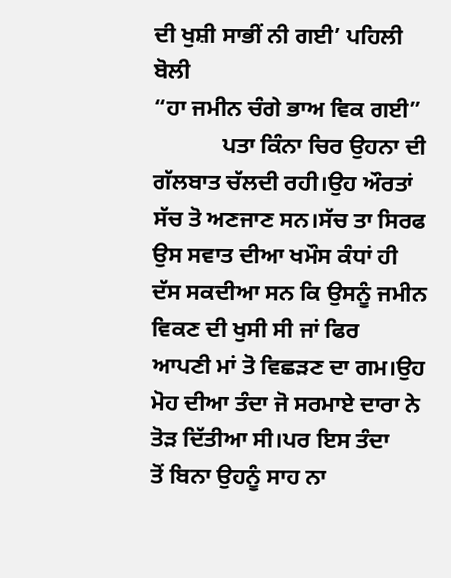ਦੀ ਖੁਸ਼ੀ ਸਾਭੀਂ ਨੀ ਗਈ’ ਪਹਿਲੀ ਬੋਲੀ
“ਹਾ ਜਮੀਨ ਚੰਗੇ ਭਾਅ ਵਿਕ ਗਈ”
            ਪਤਾ ਕਿੰਨਾ ਚਿਰ ਉਹਨਾ ਦੀ ਗੱਲਬਾਤ ਚੱਲਦੀ ਰਹੀ।ਉਹ ਔਰਤਾਂ ਸੱਚ ਤੋ ਅਣਜਾਣ ਸਨ।ਸੱਚ ਤਾ ਸਿਰਫ ਉਸ ਸਵਾਤ ਦੀਆ ਖਮੌਸ ਕੰਧਾਂ ਹੀ ਦੱਸ ਸਕਦੀਆ ਸਨ ਕਿ ਉਸਨੂੰ ਜਮੀਨ ਵਿਕਣ ਦੀ ਖੁਸੀ ਸੀ ਜਾਂ ਫਿਰ
ਆਪਣੀ ਮਾਂ ਤੋ ਵਿਛੜਣ ਦਾ ਗਮ।ਉਹ ਮੋਹ ਦੀਆ ਤੰਦਾ ਜੋ ਸਰਮਾਏ ਦਾਰਾ ਨੇ ਤੋੜ ਦਿੱਤੀਆ ਸੀ।ਪਰ ਇਸ ਤੰਦਾ
ਤੋਂ ਬਿਨਾ ਉਹਨੂੰ ਸਾਹ ਨਾ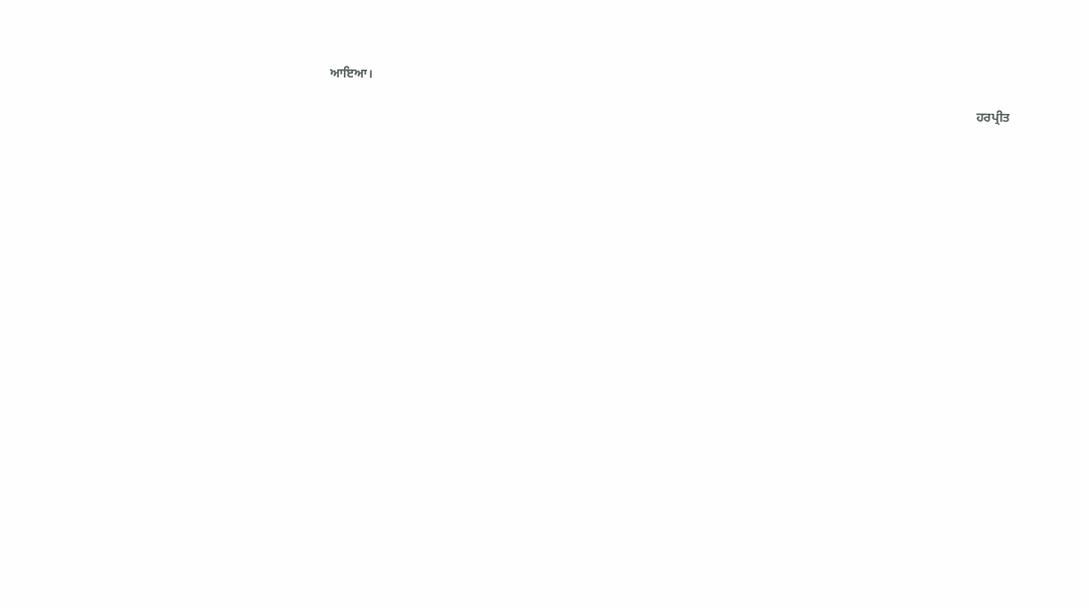ਆਇਆ।

                                                                                                                                                                                                               ਹਰਪ੍ਰੀਤ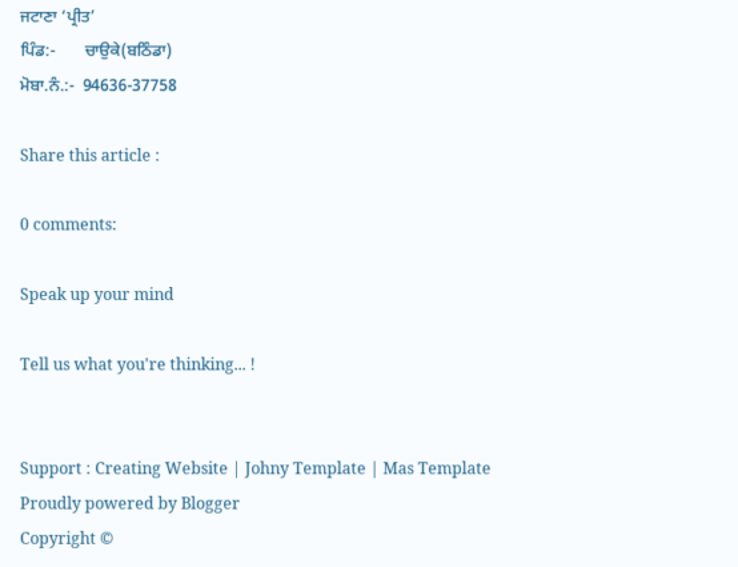ਜਟਾਣਾ ‘ਪ੍ਰੀਤ’
ਪਿੰਡ:-       ਚਾਉਕੇ(ਬਠਿੰਡਾ)
ਮੋਬਾ.ਨੰ.:-  94636-37758

Share this article :

0 comments:

Speak up your mind

Tell us what you're thinking... !


Support : Creating Website | Johny Template | Mas Template
Proudly powered by Blogger
Copyright ©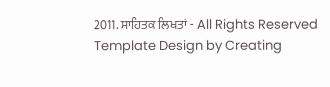2011. ਸਾਹਿਤਕ ਲਿਖਤਾਂ - All Rights Reserved
Template Design by Creating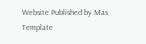Website Published by Mas Template